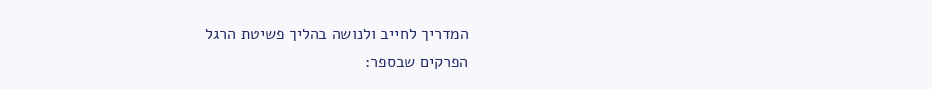המדריך לחייב ולנושה בהליך פשיטת הרגל
הפרקים שבספר: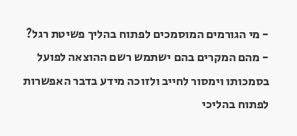- מי הגורמים המוסמכים לפתוח בהליך פשיטת רגל?
- מהם המקרים בהם ישתמש רשם ההוצאה לפועל בסמכותו וימסור לחייב ולזוכה מידע בדבר האפשרות לפתוח בהליכי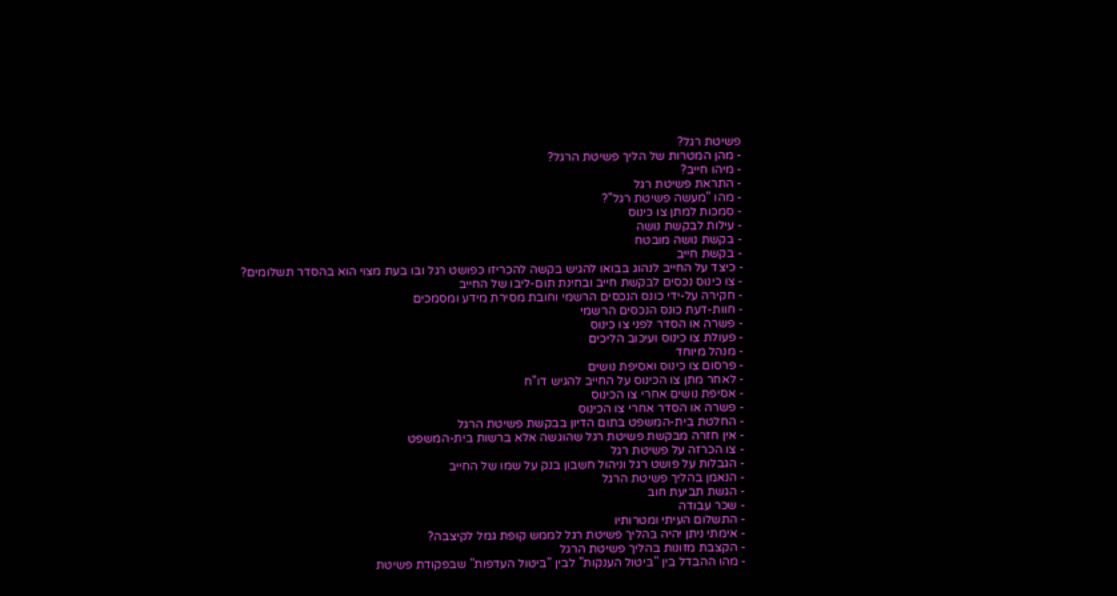פשיטת רגל?
- מהן המטרות של הליך פשיטת הרגל?
- מיהו חייב?
- התראת פשיטת רגל
- מהו "מעשה פשיטת רגל"?
- סמכות למתן צו כינוס
- עילות לבקשת נושה
- בקשת נושה מובטח
- בקשת חייב
- כיצד על החייב לנהוג בבואו להגיש בקשה להכריזו כפושט רגל ובו בעת מצוי הוא בהסדר תשלומים?
- צו כינוס נכסים לבקשת חייב ובחינת תום-ליבו של החייב
- חקירה על-ידי כונס הנכסים הרשמי וחובת מסירת מידע ומסמכים
- חוות-דעת כונס הנכסים הרשמי
- פשרה או הסדר לפני צו כינוס
- פעולת צו כינוס ועיכוב הליכים
- מנהל מיוחד
- פרסום צו כינוס ואסיפת נושים
- לאחר מתן צו הכינוס על החייב להגיש דו"ח
- אסיפת נושים אחרי צו הכינוס
- פשרה או הסדר אחרי צו הכינוס
- החלטת בית-המשפט בתום הדיון בבקשת פשיטת הרגל
- אין חזרה מבקשת פשיטת רגל שהוגשה אלא ברשות בית-המשפט
- צו הכרזה על פשיטת רגל
- הגבלות על פושט רגל וניהול חשבון בנק על שמו של החייב
- הנאמן בהליך פשיטת הרגל
- הגשת תביעת חוב
- שכר עבודה
- התשלום העיתי ומטרותיו
- אימתי ניתן יהיה בהליך פשיטת רגל לממש קופת גמל לקיצבה?
- הקצבת מזונות בהליך פשיטת הרגל
- מהו ההבדל בין "ביטול הענקות" לבין "ביטול העדפות" שבפקודת פשיטת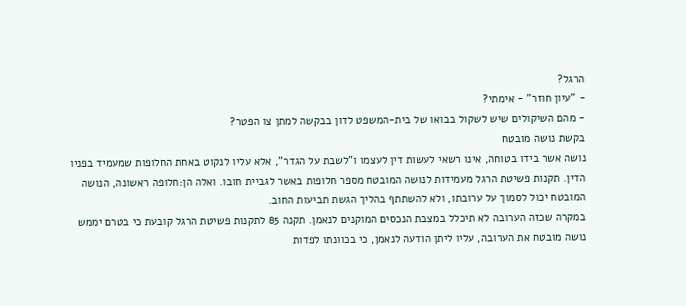הרגל?
- "עיון חוזר" - אימתי?
- מהם השיקולים שיש לשקול בבואו של בית-המשפט לדון בבקשה למתן צו הפטר?
בקשת נושה מובטח
נושה אשר בידו בטוחה, אינו רשאי לעשות דין לעצמו ו"לשבת על הגדר", אלא עליו לנקוט באחת החלופות שמעמיד בפניו הדין. תקנות פשיטת הרגל מעמידות לנושה המובטח מספר חלופות באשר לגביית חובו. ואלה הן:חלופה ראשונה, הנושה המובטח יכול לסמוך על ערובתו, ולא להשתתף בהליך הגשת תביעות החוב.
במקרה שכזה הערובה לא תיכלל במצבת הנכסים המוקנים לנאמן. תקנה 85 לתקנות פשיטת הרגל קובעת כי בטרם יממש נושה מובטח את הערובה, עליו ליתן הודעה לנאמן, כי בכוונתו לפדות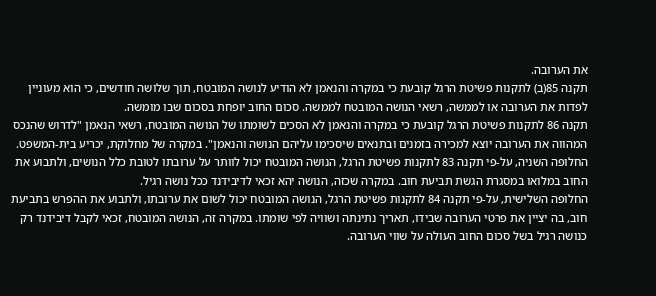את הערובה.
תקנה 85(ב) לתקנות פשיטת הרגל קובעת כי במקרה והנאמן לא הודיע לנושה המובטח, תוך שלושה חודשים, כי הוא מעוניין לפדות את הערובה או לממשה, רשאי הנושה המובטח לממשה. סכום החוב יופחת בסכום שבו מומשה.
תקנה 86 לתקנות פשיטת הרגל קובעת כי במקרה והנאמן לא הסכים לשומתו של הנושה המובטח, רשאי הנאמן "לדרוש שהנכס המהווה את הערובה יוצא למכירה בזמנים ובתנאים שיסכימו עליהם הנושה והנאמן". במקרה של מחלוקת, יכריע בית-המשפט.
החלופה השניה, על-פי תקנה 83 לתקנות פשיטת הרגל, הנושה המובטח יכול לוותר על ערובתו לטובת כלל הנושים, ולתבוע את החוב במלואו במסגרת הגשת תביעת חוב. במקרה שכזה, הנושה יהא זכאי לדיבידנד ככל נושה רגיל.
החלופה השלישית, על-פי תקנה 84 לתקנות פשיטת הרגל, הנושה המובטח יכול לשום את ערובתו, ולתבוע את ההפרש בתביעת חוב, בה יציין את פרטי הערובה שבידו, תאריך נתינתה ושוויה לפי שומתו. במקרה זה, הנושה המובטח, זכאי לקבל דיבידנד רק כנושה רגיל בשל סכום החוב העולה על שווי הערובה.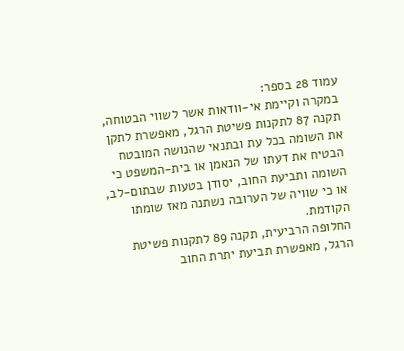עמוד 28 בספר:
במקרה וקיימת אי-וודאות אשר לשווי הבטוחה, תקנה 87 לתקנות פשיטת הרגל, מאפשרת לתקן את השומה בכל עת ובתנאי שהנושה המובטח הבטיח את דעתו של הנאמן או בית-המשפט כי השומה ותביעת החוב, יסודן בטעות שבתום-לב, או כי שוויה של הערובה נשתנה מאז שומתו הקודמת.
החלופה הרביעית, תקנה 89 לתקנות פשיטת הרגל, מאפשרת תביעת יתרת החוב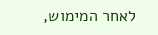לאחר המימוש,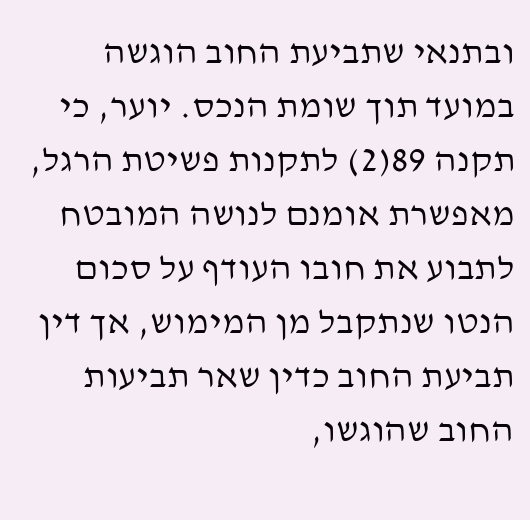ובתנאי שתביעת החוב הוגשה במועד תוך שומת הנכס. יוער, כי תקנה 89(2) לתקנות פשיטת הרגל, מאפשרת אומנם לנושה המובטח לתבוע את חובו העודף על סכום הנטו שנתקבל מן המימוש, אך דין תביעת החוב כדין שאר תביעות החוב שהוגשו,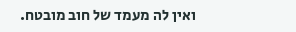ואין לה מעמד של חוב מובטח.